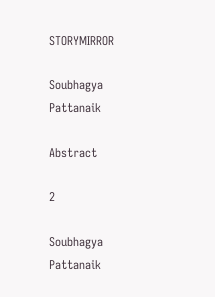STORYMIRROR

Soubhagya Pattanaik

Abstract

2

Soubhagya Pattanaik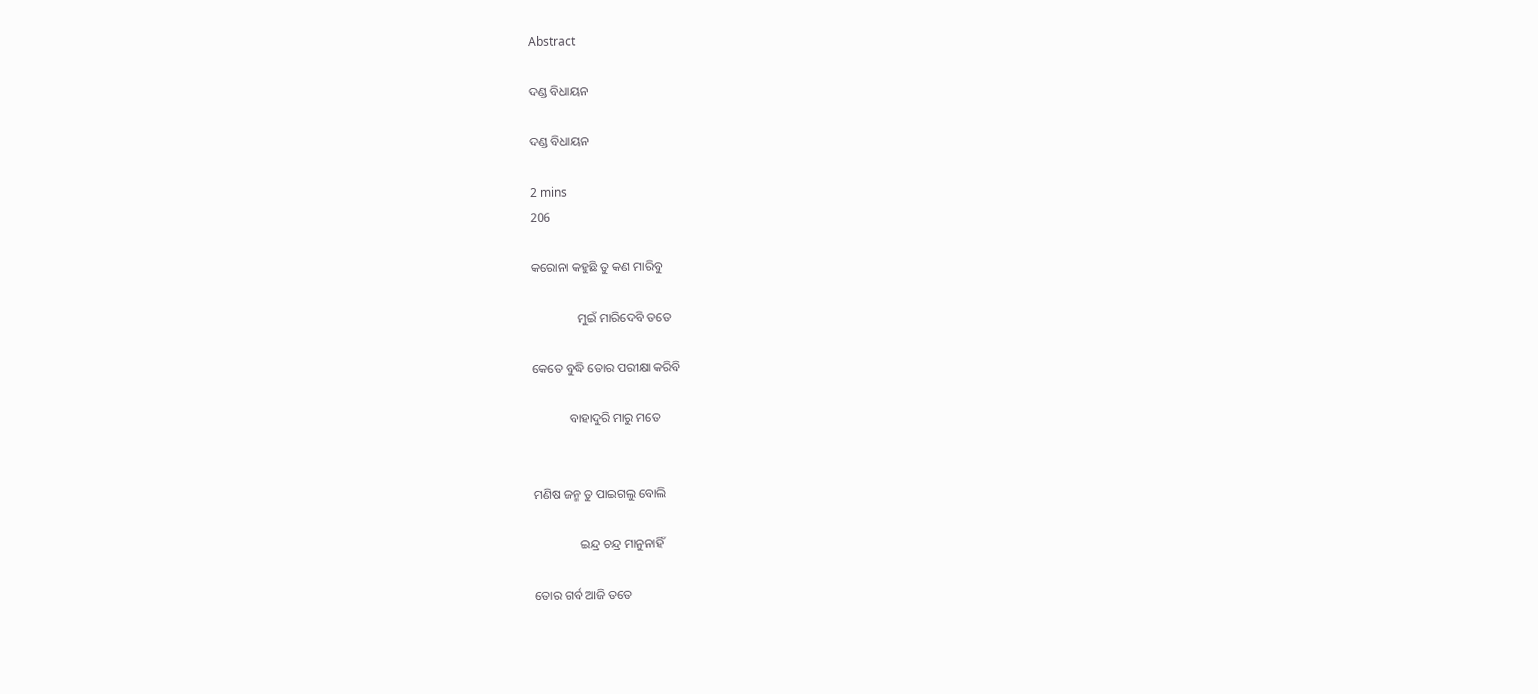Abstract

ଦଣ୍ଡ ବିଧାୟନ

ଦଣ୍ଡ ବିଧାୟନ

2 mins
206

କରୋନା କହୁଛି ତୁ କଣ ମାରିବୁ

               ମୁଇଁ ମାରିଦେବି ତତେ

କେତେ ବୁଦ୍ଧି ତୋର ପରୀକ୍ଷା କରିବି

            ବାହାଦୁରି ମାରୁ ମତେ


ମଣିଷ ଜନ୍ମ ତୁ ପାଇଗଲୁ ବୋଲି

               ଇନ୍ଦ୍ର ଚନ୍ଦ୍ର ମାନୁନାହିଁ

ତୋର ଗର୍ବ ଆଜି ତତେ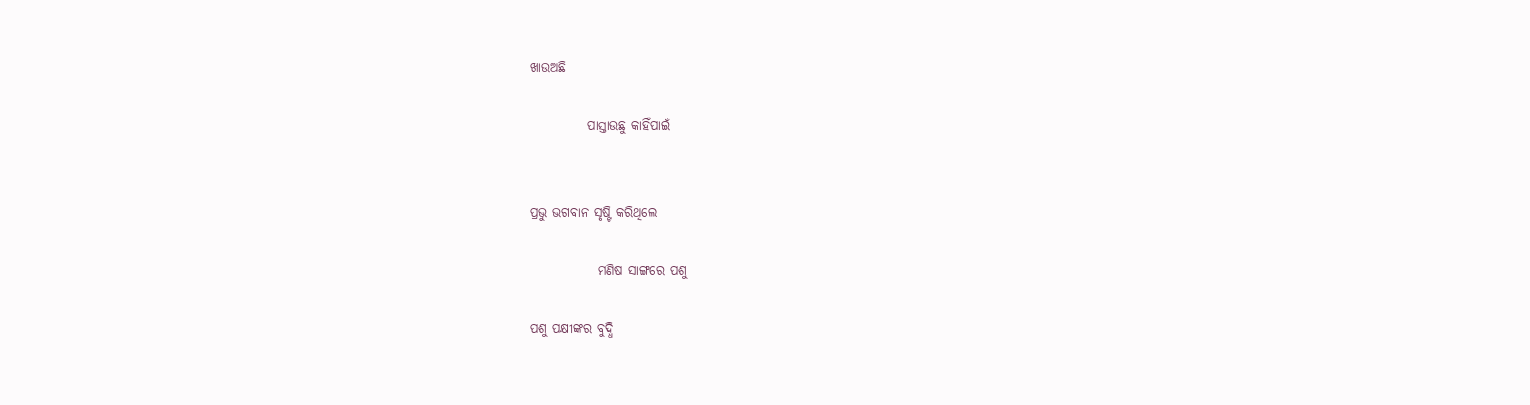ଖାଉଅଛି

           ପାସ୍ତାଉଛୁ କାହିଁପାଇଁ


ପ୍ରଭୁ ଭଗବାନ ସୃଷ୍ଟି କରିଥିଲେ

             ମଣିଷ ସାଙ୍ଗରେ ପଶୁ

ପଶୁ ପକ୍ଷୀଙ୍କର ବୁଦ୍ଧି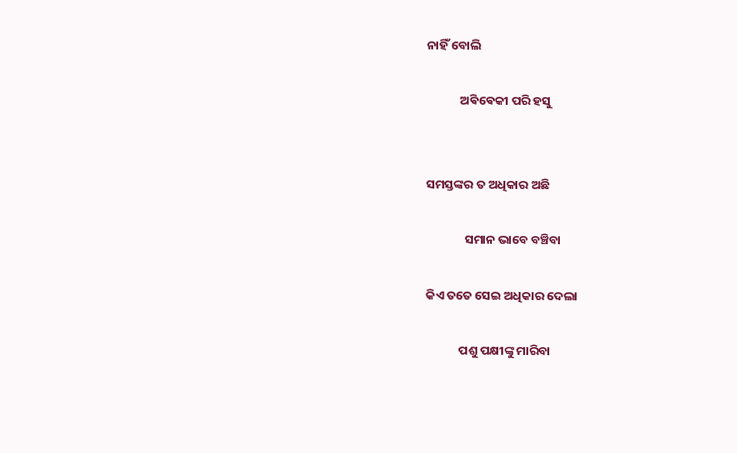ନାହିଁ ବୋଲି

            ଅଵିଵେକୀ ପରି ହସୁ


ସମସ୍ତଙ୍କର ତ ଅଧିକାର ଅଛି

              ସମାନ ଭାବେ ବଞ୍ଚିବା

କିଏ ତତେ ସେଇ ଅଧିକାର ଦେଲା

            ପଶୁ ପକ୍ଷୀଙ୍କୁ ମାରିବା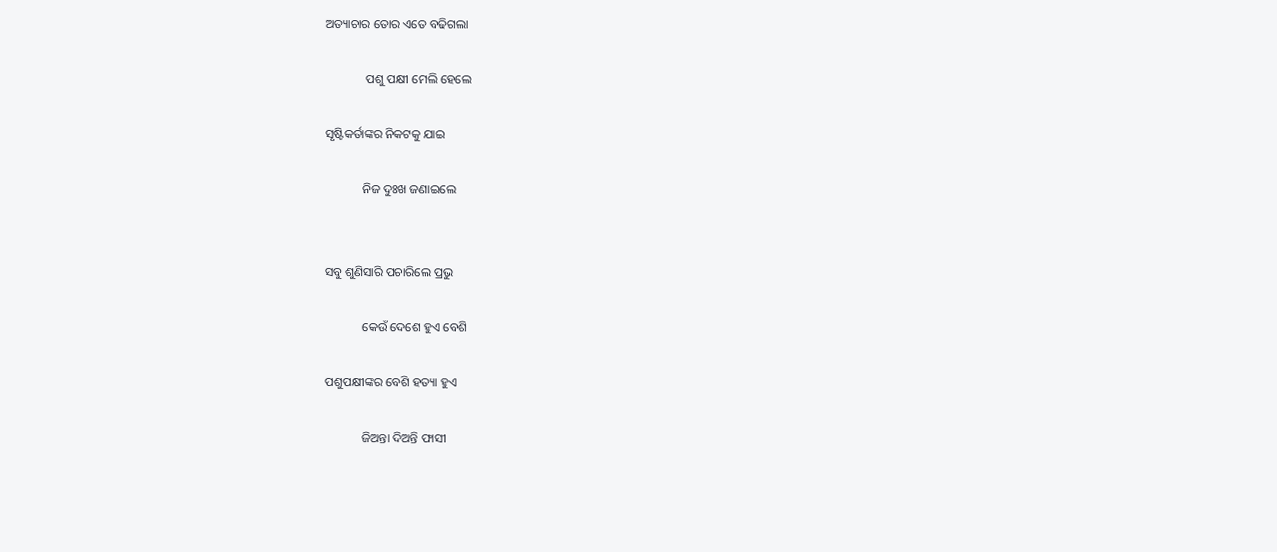ଅତ୍ୟାଚାର ତୋର ଏତେ ବଢିଗଲା

             ପଶୁ ପକ୍ଷୀ ମେଲି ହେଲେ

ସୃଷ୍ଟିକର୍ତାଙ୍କର ନିକଟକୁ ଯାଇ

            ନିଜ ଦୁଃଖ ଜଣାଇଲେ


ସବୁ ଶୁଣିସାରି ପଚାରିଲେ ପ୍ରଭୁ

            କେଉଁ ଦେଶେ ହୁଏ ବେଶି

ପଶୁପକ୍ଷୀଙ୍କର ବେଶି ହତ୍ୟା ହୁଏ

            ଜିଅନ୍ତା ଦିଅନ୍ତି ଫାସୀ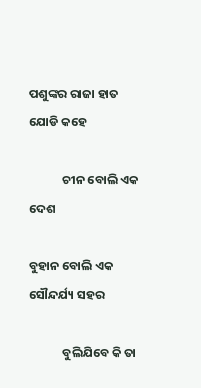ପଶୁଙ୍କର ରାଜା ହାତ ଯୋଡି କହେ

            ଚୀନ ବୋଲି ଏକ ଦେଶ

ବୁହାନ ବୋଲି ଏକ ସୌନ୍ଦର୍ଯ୍ୟ ସହର

            ବୁଲିଯିବେ କି ତା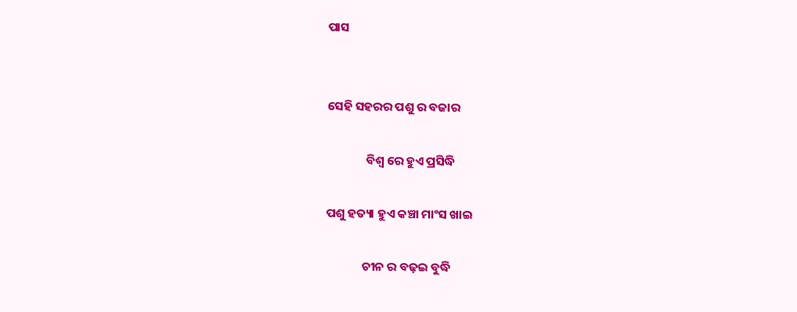ପାସ


ସେହି ସହରର ପଶୁ ର ବଜାର

              ବିଶ୍ୱ ରେ ହୁଏ ପ୍ରସିଦ୍ଧି

ପଶୁ ହତ୍ୟା ହୁଏ କଞ୍ଚା ମାଂସ ଖାଇ

             ଚୀନ ର ବଢ଼ଇ ବୁଦ୍ଧି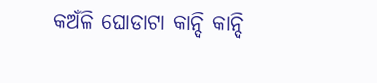କଅଁଳି ଘୋଡାଟା କାନ୍ଦି କାନ୍ଦି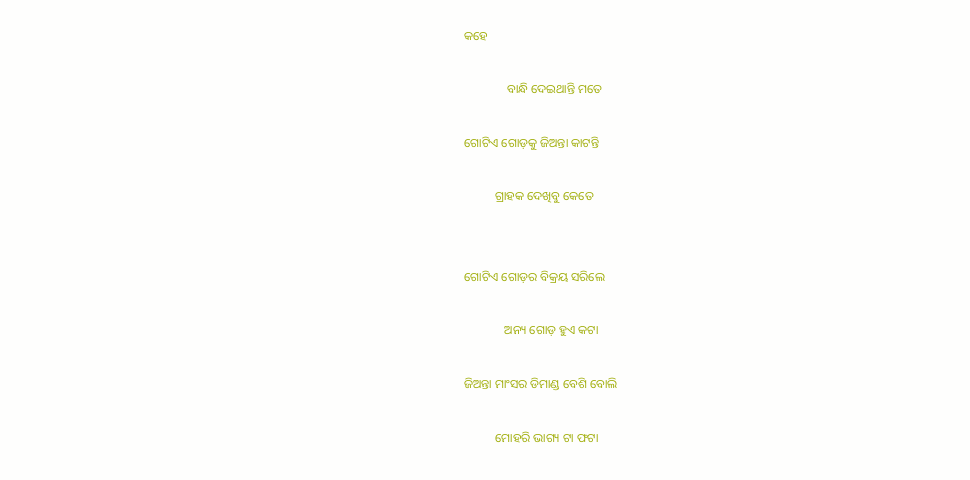କହେ

              ବାନ୍ଧି ଦେଇଥାନ୍ତି ମତେ

ଗୋଟିଏ ଗୋଡ଼କୁ ଜିଅନ୍ତା କାଟନ୍ତି

          ଗ୍ରାହକ ଦେଖିବୁ କେତେ


ଗୋଟିଏ ଗୋଡ଼ର ବିକ୍ରୟ ସରିଲେ

             ଅନ୍ୟ ଗୋଡ଼ ହୁଏ କଟା

ଜିଅନ୍ତା ମାଂସର ଡିମାଣ୍ଡ ବେଶି ବୋଲି

          ମୋହରି ଭାଗ୍ୟ ଟା ଫଟା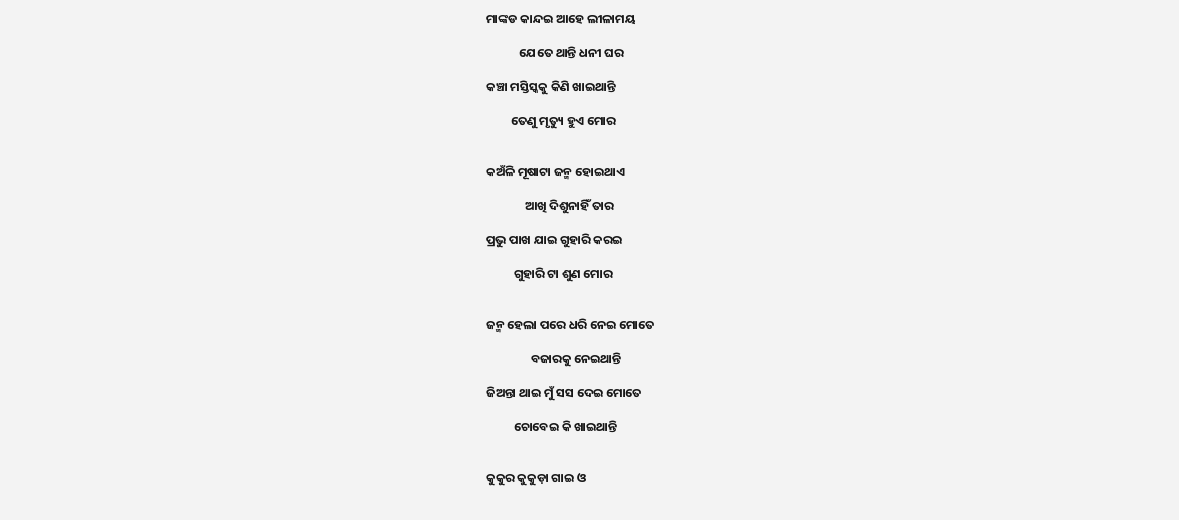ମାଙ୍କଡ କାନ୍ଦଇ ଆହେ ଲୀଳାମୟ

            ଯେତେ ଥାନ୍ତି ଧନୀ ଘର

କଞ୍ଚା ମସ୍ତିସ୍କକୁ କିଣି ଖାଇଥାନ୍ତି

         ତେଣୁ ମୃତ୍ୟୁ ହୁଏ ମୋର


କଅଁଳି ମୂଷାଟା ଜନ୍ମ ହୋଇଥାଏ

              ଆଖି ଦିଶୁନାହିଁ ତାର

ପ୍ରଭୁ ପାଖ ଯାଇ ଗୁହାରି କରଇ

          ଗୁହାରି ଟା ଶୁଣ ମୋର


ଜନ୍ମ ହେଲା ପରେ ଧରି ନେଇ ମୋତେ

                ବଜାରକୁ ନେଇଥାନ୍ତି

ଜିଅନ୍ତା ଥାଇ ମୁଁ ସସ ଦେଇ ମୋତେ

          ଚୋବେଇ କି ଖାଇଥାନ୍ତି


କୁକୁର କୁକୁଡ଼ା ଗାଇ ଓ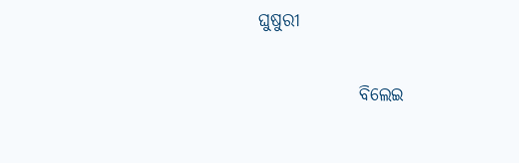ଘୁଷୁରୀ

              ବିଲେଇ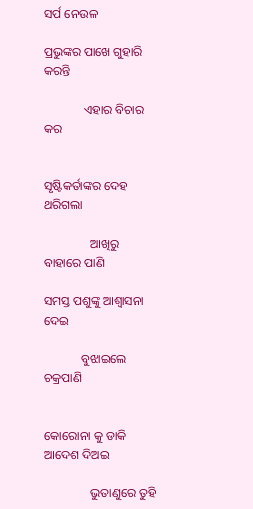ସର୍ପ ନେଉଳ

ପ୍ରଭୁଙ୍କର ପାଖେ ଗୁହାରି କରନ୍ତି

             ଏହାର ବିଚାର କର


ସୃଷ୍ଟିକର୍ତାଙ୍କର ଦେହ ଥରିଗଲା

               ଆଖିରୁ ବାହାରେ ପାଣି

ସମସ୍ତ ପଶୁଙ୍କୁ ଆଶ୍ୱାସନା ଦେଇ

            ବୁଝାଇଲେ ଚକ୍ରପାଣି


କୋରୋନା କୁ ଡାକି ଆଦେଶ ଦିଅଇ

               ଭୁତାଣୁରେ ତୁହି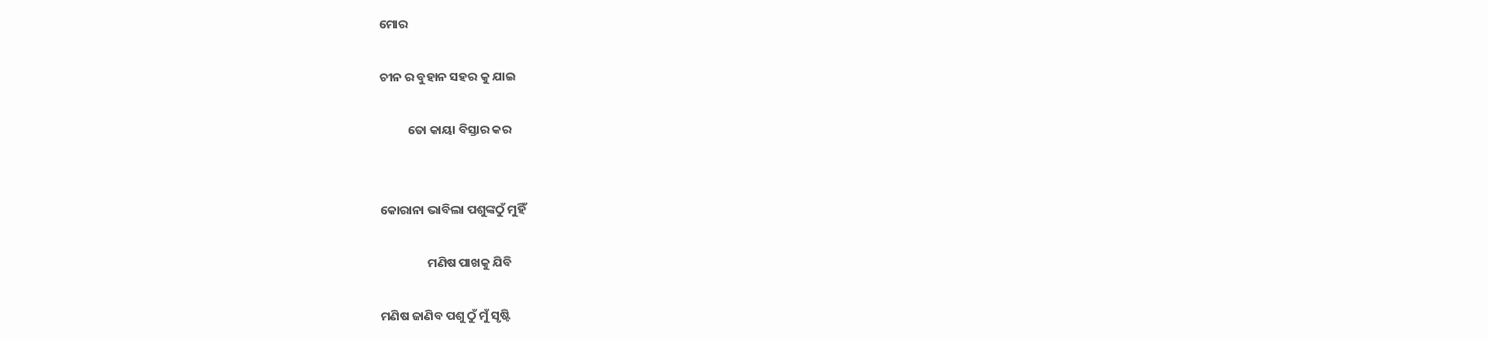ମୋର

ଚୀନ ର ବୁହାନ ସହର କୁ ଯାଇ

          ତୋ କାୟା ବିସ୍ତାର କର


କୋରାନା ଭାବିଲା ପଶୁଙ୍କଠୁଁ ମୁହିଁ

                 ମଣିଷ ପାଖକୁ ଯିବି

ମଣିଷ ଜାଣିବ ପଶୁ ଠୁଁ ମୁଁ ସୃଷ୍ଟି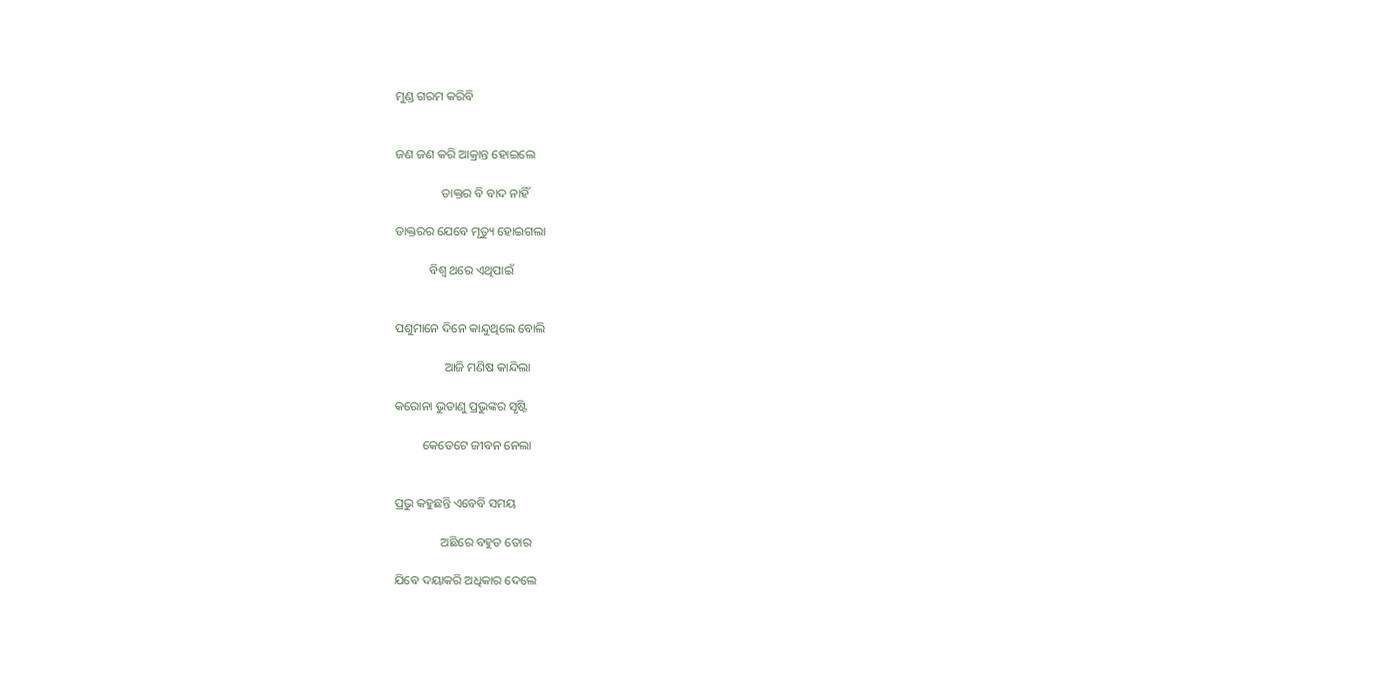ମୁଣ୍ଡ ଗରମ କରିବି


ଜଣ ଜଣ କରି ଆକ୍ରାନ୍ତ ହୋଇଲେ

               ଡାକ୍ତର ବି ବାଦ ନାହିଁ

ଡାକ୍ତରର ଯେବେ ମୃତ୍ୟୁ ହୋଇଗଲା

           ବିଶ୍ୱ ଥରେ ଏଥିପାଇଁ


ପଶୁମାନେ ଦିନେ କାନ୍ଦୁଥିଲେ ବୋଲି

                ଆଜି ମଣିଷ କାନ୍ଦିଲା

କରୋନା ଭୁତାଣୁ ପ୍ରଭୁଙ୍କର ସୃଷ୍ଟି

         କେତେଟେ ଜୀବନ ନେଲା


ପ୍ରଭୁ କହୁଛନ୍ତି ଏବେବି ସମୟ

               ଅଛିରେ ବହୁତ ତୋର

ଯିବେ ଦୟାକରି ଅଧିକାର ଦେଲେ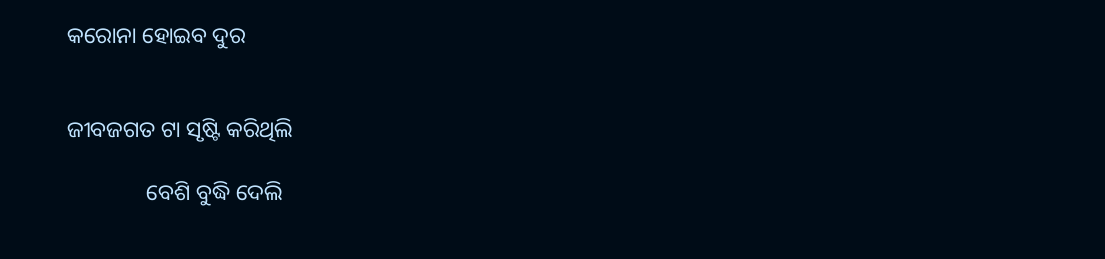କରୋନା ହୋଇବ ଦୁର


ଜୀବଜଗତ ଟା ସୃଷ୍ଟି କରିଥିଲି

              ବେଶି ବୁଦ୍ଧି ଦେଲି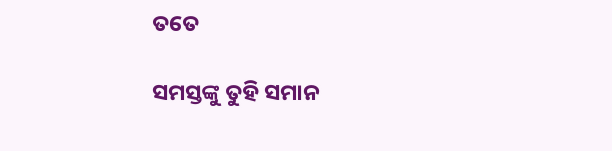ତତେ

ସମସ୍ତଙ୍କୁ ତୁହି ସମାନ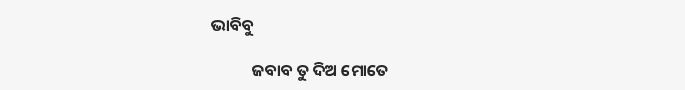ଭାବିବୁ

           ଜବାବ ତୁ ଦିଅ ମୋତେ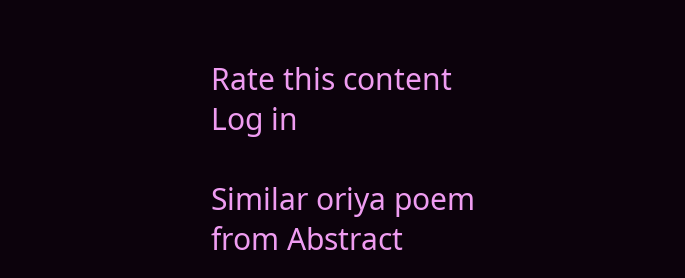Rate this content
Log in

Similar oriya poem from Abstract